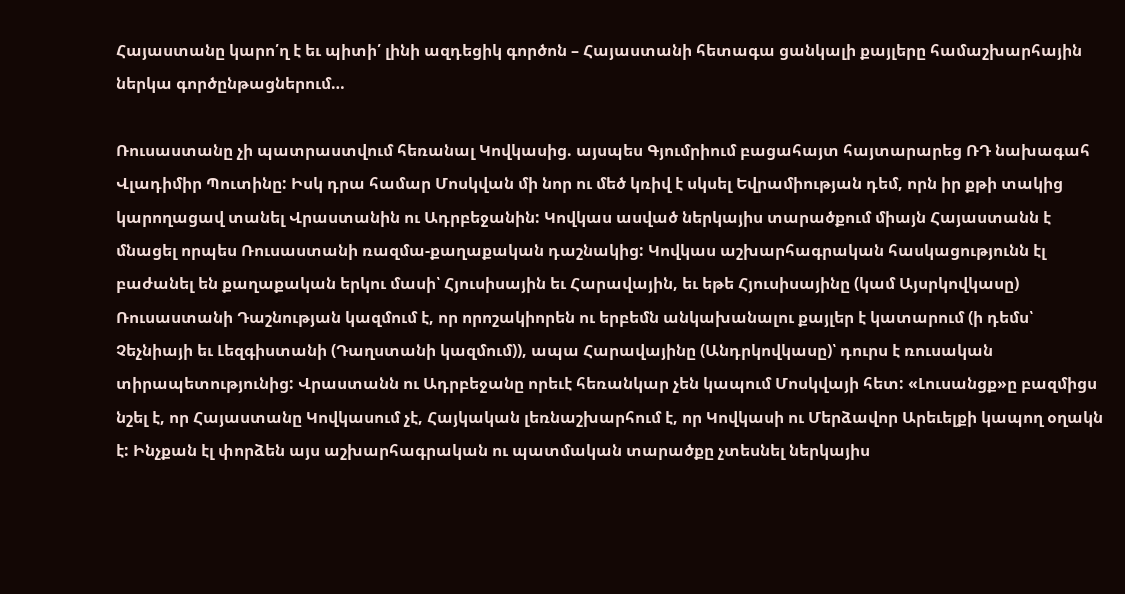Հայաստանը կարո՛ղ է եւ պիտի՛ լինի ազդեցիկ գործոն – Հայաստանի հետագա ցանկալի քայլերը համաշխարհային ներկա գործընթացներում…

Ռուսաստանը չի պատրաստվում հեռանալ Կովկասից. այսպես Գյումրիում բացահայտ հայտարարեց ՌԴ նախագահ Վլադիմիր Պուտինը: Իսկ դրա համար Մոսկվան մի նոր ու մեծ կռիվ է սկսել Եվրամիության դեմ, որն իր քթի տակից կարողացավ տանել Վրաստանին ու Ադրբեջանին: Կովկաս ասված ներկայիս տարածքում միայն Հայաստանն է մնացել որպես Ռուսաստանի ռազմա-քաղաքական դաշնակից: Կովկաս աշխարհագրական հասկացությունն էլ բաժանել են քաղաքական երկու մասի՝ Հյուսիսային եւ Հարավային, եւ եթե Հյուսիսայինը (կամ Այսրկովկասը) Ռուսաստանի Դաշնության կազմում է, որ որոշակիորեն ու երբեմն անկախանալու քայլեր է կատարում (ի դեմս՝ Չեչնիայի եւ Լեզգիստանի (Դաղստանի կազմում)), ապա Հարավայինը (Անդրկովկասը)՝ դուրս է ռուսական տիրապետությունից: Վրաստանն ու Ադրբեջանը որեւէ հեռանկար չեն կապում Մոսկվայի հետ: «Լուսանցք»ը բազմիցս նշել է, որ Հայաստանը Կովկասում չէ, Հայկական լեռնաշխարհում է, որ Կովկասի ու Մերձավոր Արեւելքի կապող օղակն է: Ինչքան էլ փորձեն այս աշխարհագրական ու պատմական տարածքը չտեսնել ներկայիս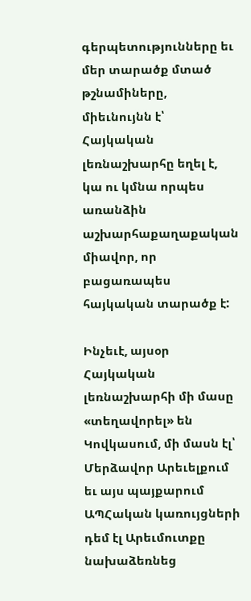գերպետությունները եւ մեր տարածք մտած թշնամիները, միեւնույնն է՝ Հայկական լեռնաշխարհը եղել է, կա ու կմնա որպես առանձին աշխարհաքաղաքական միավոր, որ բացառապես հայկական տարածք է:

Ինչեւէ, այսօր Հայկական լեռնաշխարհի մի մասը «տեղավորել» են Կովկասում, մի մասն էլ՝ Մերձավոր Արեւելքում եւ այս պայքարում ԱՊՀական կառույցների դեմ էլ Արեւմուտքը նախաձեռնեց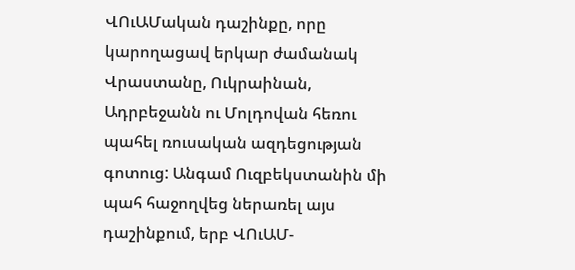ՎՈւԱՄական դաշինքը, որը կարողացավ երկար ժամանակ Վրաստանը, Ուկրաինան, Ադրբեջանն ու Մոլդովան հեռու պահել ռուսական ազդեցության գոտուց: Անգամ Ուզբեկստանին մի պահ հաջողվեց ներառել այս դաշինքում, երբ ՎՈւԱՄ-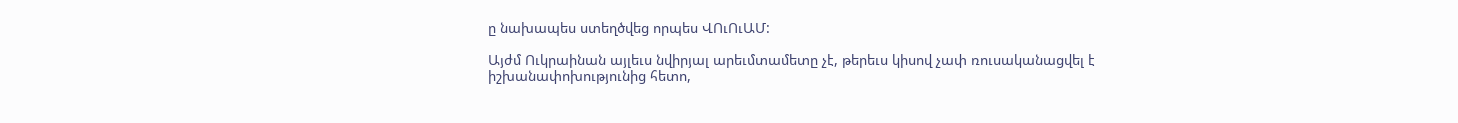ը նախապես ստեղծվեց որպես ՎՈւՈւԱՄ:

Այժմ Ուկրաինան այլեւս նվիրյալ արեւմտամետը չէ, թերեւս կիսով չափ ռուսականացվել է իշխանափոխությունից հետո,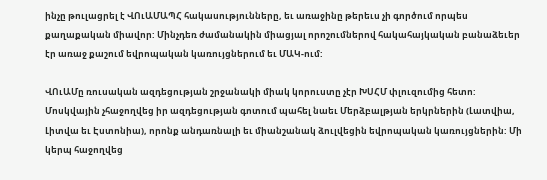ինչը թուլացրել է ՎՈւԱՄԱՊՀ հակասությունները, եւ առաջինը թերեւս չի գործում որպես քաղաքական միավոր: Մինչդեռ ժամանակին միացյալ որոշումներով հակահայկական բանաձեւեր էր առաջ քաշում եվրոպական կառույցներում եւ ՄԱԿ-ում:

ՎՈւԱՄը ռուսական ազդեցության շրջանակի միակ կորուստը չէր ԽՍՀՄ փլուզումից հետո: Մոսկվային չհաջողվեց իր ազդեցության գոտում պահել նաեւ Մերձբալթյան երկրներին (Լատվիա, Լիտվա եւ Էստոնիա), որոնք անդառնալի եւ միանշանակ ձուլվեցին եվրոպական կառույցներին: Մի կերպ հաջողվեց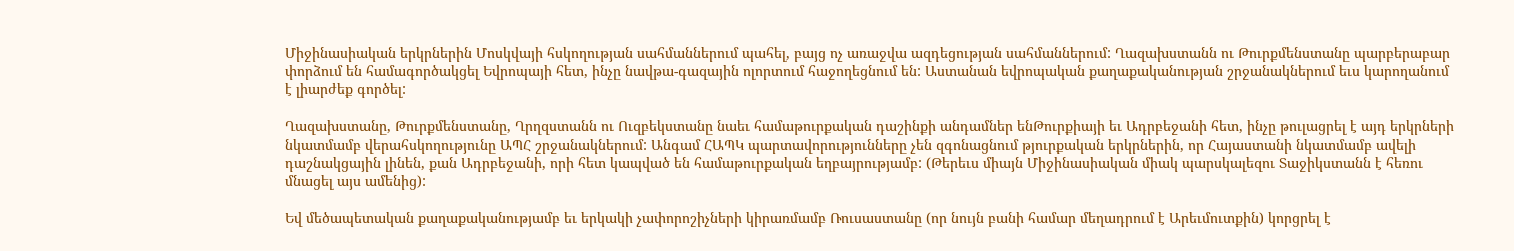Միջինասիական երկրներին Մոսկվայի հսկողության սահմաններում պահել, բայց ոչ առաջվա ազդեցության սահմաններում: Ղազախստանն ու Թուրքմենստանը պարբերաբար փորձում են համագործակցել Եվրոպայի հետ, ինչը նավթա-գազային ոլորտում հաջողեցնում են: Աստանան եվրոպական քաղաքականության շրջանակներում եւս կարողանում է լիարժեք գործել:

Ղազախստանը, Թուրքմենստանը, Ղրղզստանն ու Ուզբեկստանը նաեւ համաթուրքական դաշինքի անդամներ ենԹուրքիայի եւ Ադրբեջանի հետ, ինչը թուլացրել է այդ երկրների նկատմամբ վերահսկողությունը ԱՊՀ շրջանակներում: Անգամ ՀԱՊԿ պարտավորությունները չեն զգոնացնում թյուրքական երկրներին, որ Հայաստանի նկատմամբ ավելի դաշնակցային լինեն, քան Ադրբեջանի, որի հետ կապված են համաթուրքական եղբայրությամբ: (Թերեւս միայն Միջինասիական միակ պարսկալեզու Տաջիկստանն է հեռու մնացել այս ամենից):

Եվ մեծապետական քաղաքականությամբ եւ երկակի չափորոշիչների կիրառմամբ Ռուսաստանը (որ նույն բանի համար մեղադրում է Արեւմուտքին) կորցրել է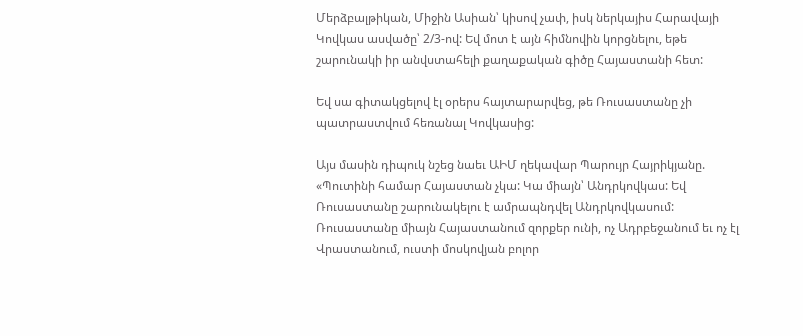Մերձբալթիկան, Միջին Ասիան՝ կիսով չափ, իսկ ներկայիս Հարավայի Կովկաս ասվածը՝ 2/3-ով: Եվ մոտ է այն հիմնովին կորցնելու, եթե շարունակի իր անվստահելի քաղաքական գիծը Հայաստանի հետ:

Եվ սա գիտակցելով էլ օրերս հայտարարվեց, թե Ռուսաստանը չի պատրաստվում հեռանալ Կովկասից:

Այս մասին դիպուկ նշեց նաեւ ԱԻՄ ղեկավար Պարույր Հայրիկյանը. «Պուտինի համար Հայաստան չկա: Կա միայն՝ Անդրկովկաս: Եվ Ռուսաստանը շարունակելու է ամրապնդվել Անդրկովկասում: Ռուսաստանը միայն Հայաստանում զորքեր ունի, ոչ Ադրբեջանում եւ ոչ էլ Վրաստանում, ուստի մոսկովյան բոլոր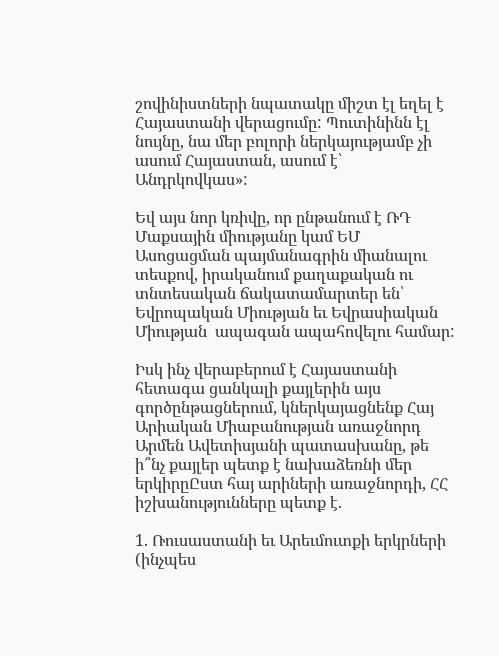շովինիստների նպատակը միշտ էլ եղել է Հայաստանի վերացումը: Պուտինինն էլ նույնը, նա մեր բոլորի ներկայությամբ չի ասում Հայաստան, ասում է՝ Անդրկովկաս»:

Եվ այս նոր կռիվը, որ ընթանում է ՌԴ Մաքսային միությանը կամ ԵՄ Ասոցացման պայմանագրին միանալու տեսքով, իրականում քաղաքական ու տնտեսական ճակատամարտեր են՝ Եվրոպական Միության եւ Եվրասիական Միության  ապագան ապահովելու համար:

Իսկ ինչ վերաբերում է Հայաստանի հետագա ցանկալի քայլերին այս գործընթացներում, կներկայացնենք Հայ Արիական Միաբանության առաջնորդ Արմեն Ավետիսյանի պատասխանը, թե ի՞նչ քայլեր պետք է նախաձեռնի մեր երկիրըԸստ հայ արիների առաջնորդի, ՀՀ իշխանությունները պետք է.

1. Ռուսաստանի եւ Արեւմուտքի երկրների (ինչպես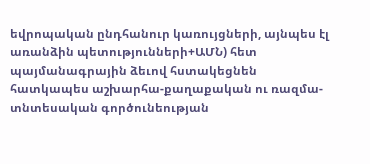եվրոպական ընդհանուր կառույցների, այնպես էլ առանձին պետությունների+ԱՄՆ) հետ պայմանագրային ձեւով հստակեցնեն հատկապես աշխարհա-քաղաքական ու ռազմա-տնտեսական գործունեության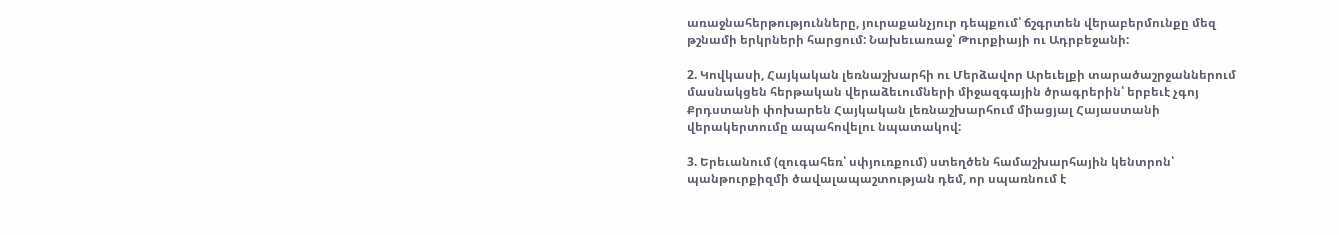առաջնահերթությունները, յուրաքանչյուր դեպքում՝ ճշգրտեն վերաբերմունքը մեզ թշնամի երկրների հարցում: Նախեւառաջ՝ Թուրքիայի ու Ադրբեջանի:

2. Կովկասի, Հայկական լեռնաշխարհի ու Մերձավոր Արեւելքի տարածաշրջաններում մասնակցեն հերթական վերաձեւումների միջազգային ծրագրերին՝ երբեւէ չգոյ Քրդստանի փոխարեն Հայկական լեռնաշխարհում միացյալ Հայաստանի վերակերտումը ապահովելու նպատակով:

3. Երեւանում (զուգահեռ՝ սփյուռքում) ստեղծեն համաշխարհային կենտրոն՝ պանթուրքիզմի ծավալապաշտության դեմ, որ սպառնում է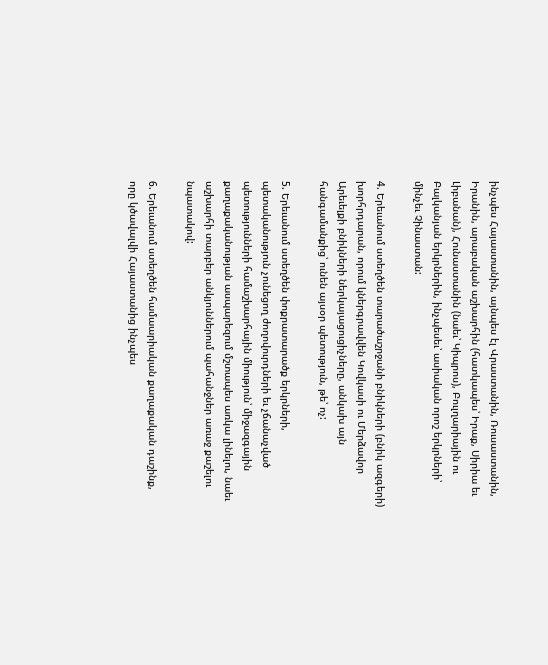ինչպես Հայաստանին, այնպես էլ Վրաստանին, Ռուսաստանին, Իրանին, արաբական աշխարհին (հատկապես՝ Իրաք, Սիրիա եւ Լիբանան), Հունաստանին (նաեւ՝ Կիպրոս), Բուլղարիային ու Բալկանյան երկրներին, ինչպեսեւ՝ ասիական որոշ երկրների՝ մինչեւ Չինաստան:

4. Երեւանում ստեղծեն տարածաշրջանի բնիկների (բնիկ ազգերի) խորհրդարան, որում կներգրավվեն Կովկասի ու Մերձավոր Արեւելքի բնիկների ներկայացուցիչները, անկախ այն հանգամանքից՝ ունեն այսօր պետություն, թե՝ ոչ:

5. Երեւանում ստեղծեն փոքրատարածք երկրների, պետականություն չունեցող ժողովուրդների եւ չճանաչված պետությունների համաշխարհային միություն՝ միջազգային քաղաքականության ասպարեզում մշտապես առկա լինելու, նաեւ աշխարհի տարբեր անկյուններում պահանջներ առաջ քաշելու նպատակով:

6. Երեւանում ստեղծեն համաարիական քաղաքական դաշինք, որը կծավալվի Հայաստանից ինչպես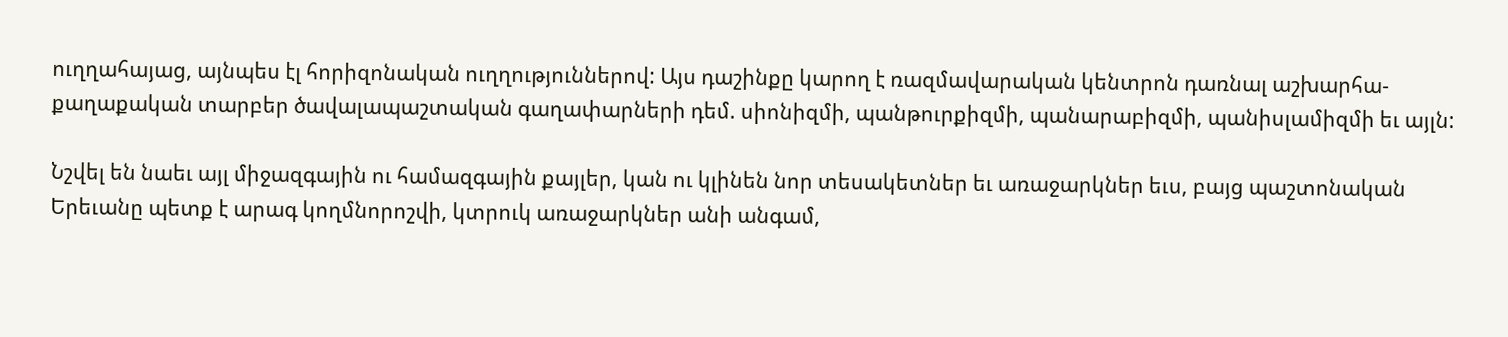ուղղահայաց, այնպես էլ հորիզոնական ուղղություններով: Այս դաշինքը կարող է ռազմավարական կենտրոն դառնալ աշխարհա-քաղաքական տարբեր ծավալապաշտական գաղափարների դեմ. սիոնիզմի, պանթուրքիզմի, պանարաբիզմի, պանիսլամիզմի եւ այլն:

Նշվել են նաեւ այլ միջազգային ու համազգային քայլեր, կան ու կլինեն նոր տեսակետներ եւ առաջարկներ եւս, բայց պաշտոնական Երեւանը պետք է արագ կողմնորոշվի, կտրուկ առաջարկներ անի անգամ,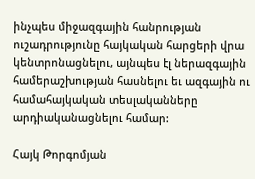ինչպես միջազգային հանրության ուշադրությունը հայկական հարցերի վրա կենտրոնացնելու, այնպես էլ ներազգային համերաշխության հասնելու եւ ազգային ու համահայկական տեսլականները արդիականացնելու համար:

Հայկ Թորգոմյան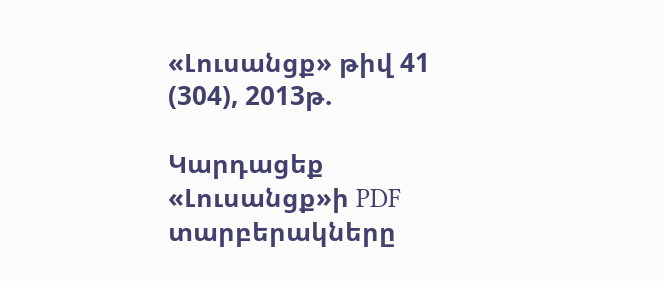«Լուսանցք» թիվ 41 (304), 2013թ.

Կարդացեք «Լուսանցք»ի PDF տարբերակները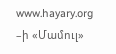www.hayary.org –ի «Մամուլ»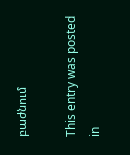բաժնում

This entry was posted in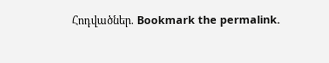Հոդվածներ. Bookmark the permalink.